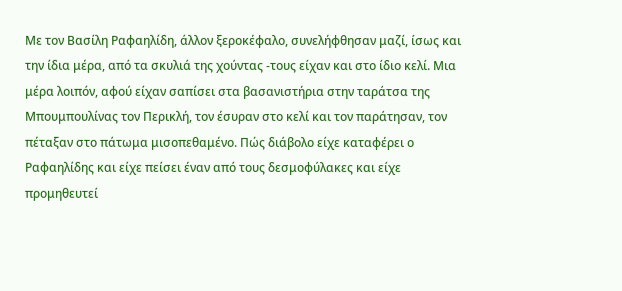Με τον Βασίλη Ραφαηλίδη, άλλον ξεροκέφαλο, συνελήφθησαν μαζί, ίσως και την ίδια μέρα, από τα σκυλιά της χούντας -τους είχαν και στο ίδιο κελί. Μια μέρα λοιπόν, αφού είχαν σαπίσει στα βασανιστήρια στην ταράτσα της Μπουμπουλίνας τον Περικλή, τον έσυραν στο κελί και τον παράτησαν, τον πέταξαν στο πάτωμα μισοπεθαμένο. Πώς διάβολο είχε καταφέρει ο Ραφαηλίδης και είχε πείσει έναν από τους δεσμοφύλακες και είχε προμηθευτεί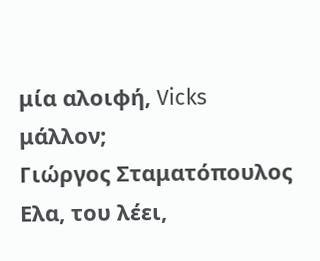μία αλοιφή, Vicks μάλλον;
Γιώργος Σταματόπουλος
Ελα, του λέει,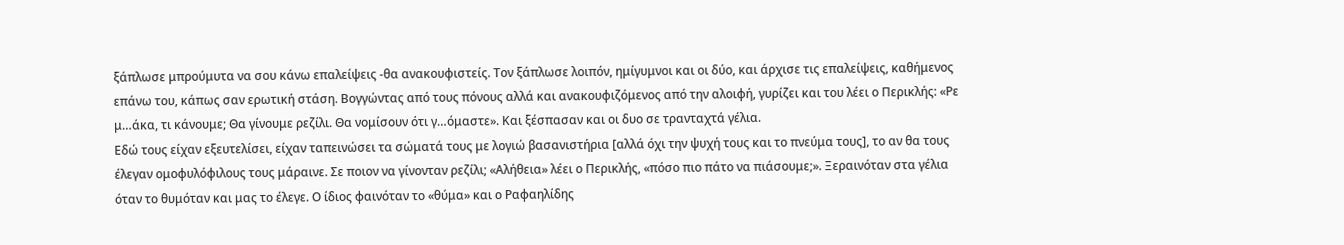ξάπλωσε μπρούμυτα να σου κάνω επαλείψεις -θα ανακουφιστείς. Τον ξάπλωσε λοιπόν, ημίγυμνοι και οι δύο, και άρχισε τις επαλείψεις, καθήμενος επάνω του, κάπως σαν ερωτική στάση. Βογγώντας από τους πόνους αλλά και ανακουφιζόμενος από την αλοιφή, γυρίζει και του λέει ο Περικλής: «Ρε μ…άκα, τι κάνουμε; Θα γίνουμε ρεζίλι. Θα νομίσουν ότι γ…όμαστε». Και ξέσπασαν και οι δυο σε τρανταχτά γέλια.
Εδώ τους είχαν εξευτελίσει, είχαν ταπεινώσει τα σώματά τους με λογιώ βασανιστήρια [αλλά όχι την ψυχή τους και το πνεύμα τους], το αν θα τους έλεγαν ομοφυλόφιλους τους μάραινε. Σε ποιον να γίνονταν ρεζίλι; «Αλήθεια» λέει ο Περικλής, «πόσο πιο πάτο να πιάσουμε;». Ξεραινόταν στα γέλια όταν το θυμόταν και μας το έλεγε. Ο ίδιος φαινόταν το «θύμα» και ο Ραφαηλίδης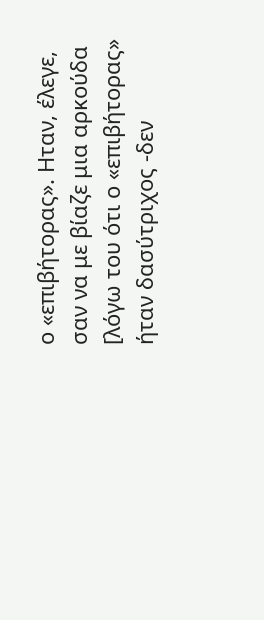ο «επιβήτορας». Ηταν, έλεγε, σαν να με βίαζε μια αρκούδα [λόγω του ότι ο «επιβήτορας» ήταν δασύτριχος -δεν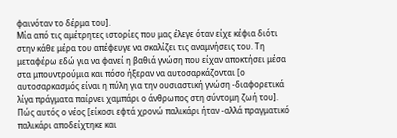φαινόταν το δέρμα του].
Μία από τις αμέτρητες ιστορίες που μας έλεγε όταν είχε κέφια διότι στην κάθε μέρα του απέφευγε να σκαλίζει τις αναμνήσεις του. Τη μεταφέρω εδώ για να φανεί η βαθιά γνώση που είχαν αποκτήσει μέσα στα μπουντρούμια και πόσο ήξεραν να αυτοσαρκάζονται [ο αυτοσαρκασμός είναι η πύλη για την ουσιαστική γνώση -διαφορετικά λίγα πράγματα παίρνει χαμπάρι ο άνθρωπος στη σύντομη ζωή του].
Πώς αυτός ο νέος [είκοσι εφτά χρονώ παλικάρι ήταν -αλλά πραγματικό παλικάρι αποδείχτηκε και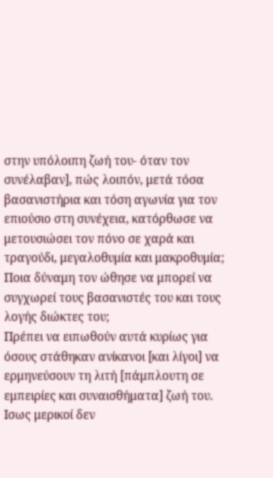στην υπόλοιπη ζωή του- όταν τον συνέλαβαν], πώς λοιπόν, μετά τόσα βασανιστήρια και τόση αγωνία για τον επιούσιο στη συνέχεια, κατόρθωσε να μετουσιώσει τον πόνο σε χαρά και τραγούδι, μεγαλοθυμία και μακροθυμία; Ποια δύναμη τον ώθησε να μπορεί να συγχωρεί τους βασανιστές του και τους λογής διώκτες του;
Πρέπει να ειπωθούν αυτά κυρίως για όσους στάθηκαν ανίκανοι [και λίγοι] να ερμηνεύσουν τη λιτή [πάμπλουτη σε εμπειρίες και συναισθήματα] ζωή του. Ισως μερικοί δεν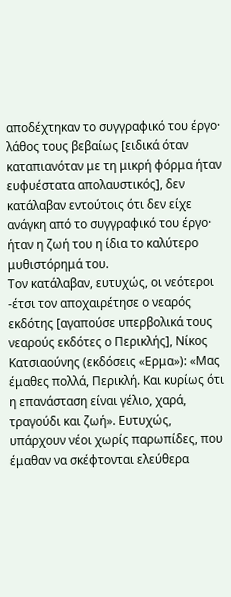αποδέχτηκαν το συγγραφικό του έργο· λάθος τους βεβαίως [ειδικά όταν καταπιανόταν με τη μικρή φόρμα ήταν ευφυέστατα απολαυστικός], δεν κατάλαβαν εντούτοις ότι δεν είχε ανάγκη από το συγγραφικό του έργο· ήταν η ζωή του η ίδια το καλύτερο μυθιστόρημά του.
Τον κατάλαβαν, ευτυχώς, οι νεότεροι -έτσι τον αποχαιρέτησε ο νεαρός εκδότης [αγαπούσε υπερβολικά τους νεαρούς εκδότες ο Περικλής], Νίκος Κατσιαούνης (εκδόσεις «Ερμα»): «Μας έμαθες πολλά, Περικλή. Και κυρίως ότι η επανάσταση είναι γέλιο, χαρά, τραγούδι και ζωή». Ευτυχώς, υπάρχουν νέοι χωρίς παρωπίδες, που έμαθαν να σκέφτονται ελεύθερα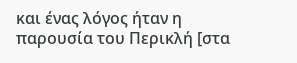και ένας λόγος ήταν η παρουσία του Περικλή [στα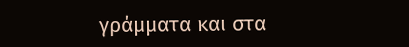γράμματα και στα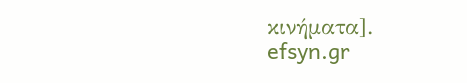κινήματα].
efsyn.gr